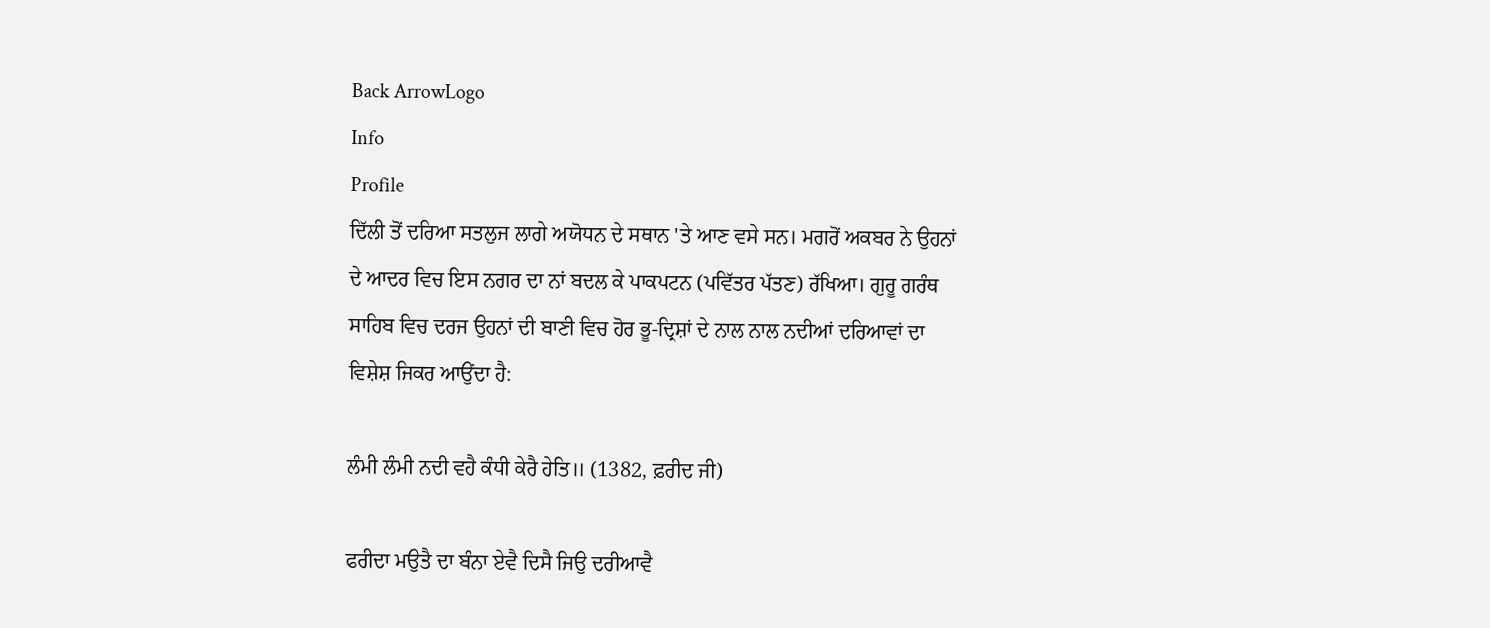Back ArrowLogo
Info
Profile
ਦਿੱਲੀ ਤੋਂ ਦਰਿਆ ਸਤਲੁਜ ਲਾਗੇ ਅਯੋਧਨ ਦੇ ਸਥਾਨ 'ਤੇ ਆਣ ਵਸੇ ਸਨ। ਮਗਰੋਂ ਅਕਬਰ ਨੇ ਉਹਨਾਂ ਦੇ ਆਦਰ ਵਿਚ ਇਸ ਨਗਰ ਦਾ ਨਾਂ ਬਦਲ ਕੇ ਪਾਕਪਟਨ (ਪਵਿੱਤਰ ਪੱਤਣ) ਰੱਖਿਆ। ਗੁਰੂ ਗਰੰਥ ਸਾਹਿਬ ਵਿਚ ਦਰਜ ਉਹਨਾਂ ਦੀ ਬਾਣੀ ਵਿਚ ਹੋਰ ਭੂ-ਦ੍ਰਿਸ਼ਾਂ ਦੇ ਨਾਲ ਨਾਲ ਨਦੀਆਂ ਦਰਿਆਵਾਂ ਦਾ ਵਿਸ਼ੇਸ਼ ਜਿਕਰ ਆਉਂਦਾ ਹੈ:

ਲੰਮੀ ਲੰਮੀ ਨਦੀ ਵਹੈ ਕੰਧੀ ਕੇਰੈ ਹੇਤਿ॥ (1382, ਫ਼ਰੀਦ ਜੀ)

ਫਰੀਦਾ ਮਉਤੈ ਦਾ ਬੰਨਾ ਏਵੈ ਦਿਸੈ ਜਿਉ ਦਰੀਆਵੈ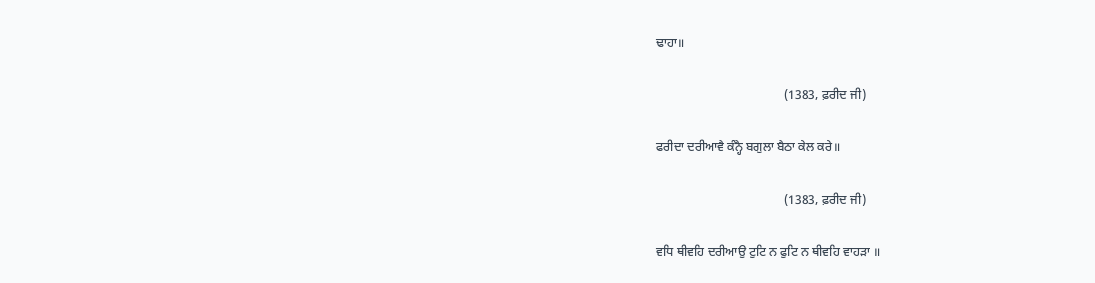ਢਾਹਾ॥

                                         (1383, ਫ਼ਰੀਦ ਜੀ)

ਫਰੀਦਾ ਦਰੀਆਵੈ ਕੰਨ੍ਹੈ ਬਗੁਲਾ ਬੈਠਾ ਕੇਲ ਕਰੇ॥

                                         (1383, ਫ਼ਰੀਦ ਜੀ)

ਵਧਿ ਥੀਵਹਿ ਦਰੀਆਉ ਟੁਟਿ ਨ ਫੁਟਿ ਨ ਥੀਵਹਿ ਵਾਹੜਾ ॥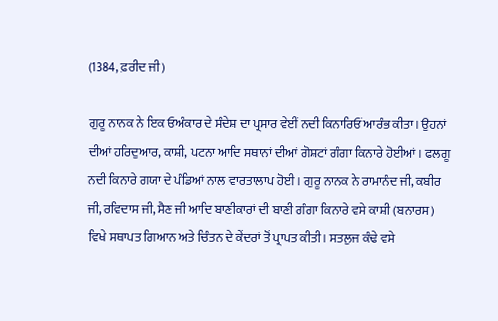(1384, ਫ਼ਰੀਦ ਜੀ)

ਗੁਰੂ ਨਾਨਕ ਨੇ ਇਕ ਓਅੰਕਾਰ ਦੇ ਸੰਦੇਸ਼ ਦਾ ਪ੍ਰਸਾਰ ਵੇਈਂ ਨਦੀ ਕਿਨਾਰਿਓਂ ਆਰੰਭ ਕੀਤਾ। ਉਹਨਾਂ ਦੀਆਂ ਹਰਿਦੁਆਰ, ਕਾਸ਼ੀ, ਪਟਨਾ ਆਦਿ ਸਥਾਨਾਂ ਦੀਆਂ ਗੋਸ਼ਟਾਂ ਗੰਗਾ ਕਿਨਾਰੇ ਹੋਈਆਂ। ਫਲਗੂ ਨਦੀ ਕਿਨਾਰੇ ਗਯਾ ਦੇ ਪੰਡਿਆਂ ਨਾਲ ਵਾਰਤਾਲਾਪ ਹੋਈ। ਗੁਰੂ ਨਾਨਕ ਨੇ ਰਾਮਾਨੰਦ ਜੀ, ਕਬੀਰ ਜੀ, ਰਵਿਦਾਸ ਜੀ, ਸੈਣ ਜੀ ਆਦਿ ਬਾਣੀਕਾਰਾਂ ਦੀ ਬਾਣੀ ਗੰਗਾ ਕਿਨਾਰੇ ਵਸੇ ਕਾਸ਼ੀ (ਬਨਾਰਸ) ਵਿਖੇ ਸਥਾਪਤ ਗਿਆਨ ਅਤੇ ਚਿੰਤਨ ਦੇ ਕੇਂਦਰਾਂ ਤੋਂ ਪ੍ਰਾਪਤ ਕੀਤੀ। ਸਤਲੁਜ ਕੰਢੇ ਵਸੇ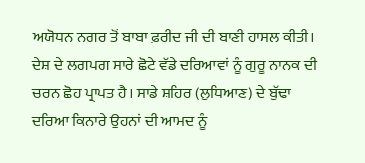ਅਯੋਧਨ ਨਗਰ ਤੋਂ ਬਾਬਾ ਫ਼ਰੀਦ ਜੀ ਦੀ ਬਾਣੀ ਹਾਸਲ ਕੀਤੀ। ਦੇਸ਼ ਦੇ ਲਗਪਗ ਸਾਰੇ ਛੋਟੇ ਵੱਡੇ ਦਰਿਆਵਾਂ ਨੂੰ ਗੁਰੂ ਨਾਨਕ ਦੀ ਚਰਨ ਛੋਹ ਪ੍ਰਾਪਤ ਹੈ। ਸਾਡੇ ਸ਼ਹਿਰ (ਲੁਧਿਆਣ) ਦੇ ਬੁੱਢਾ ਦਰਿਆ ਕਿਨਾਰੇ ਉਹਨਾਂ ਦੀ ਆਮਦ ਨੂੰ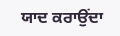ਯਾਦ ਕਰਾਉਂਦਾ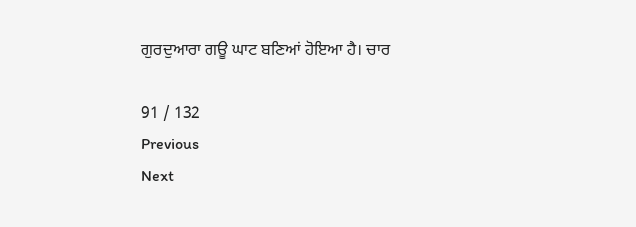ਗੁਰਦੁਆਰਾ ਗਊ ਘਾਟ ਬਣਿਆਂ ਹੋਇਆ ਹੈ। ਚਾਰ

91 / 132
Previous
Next